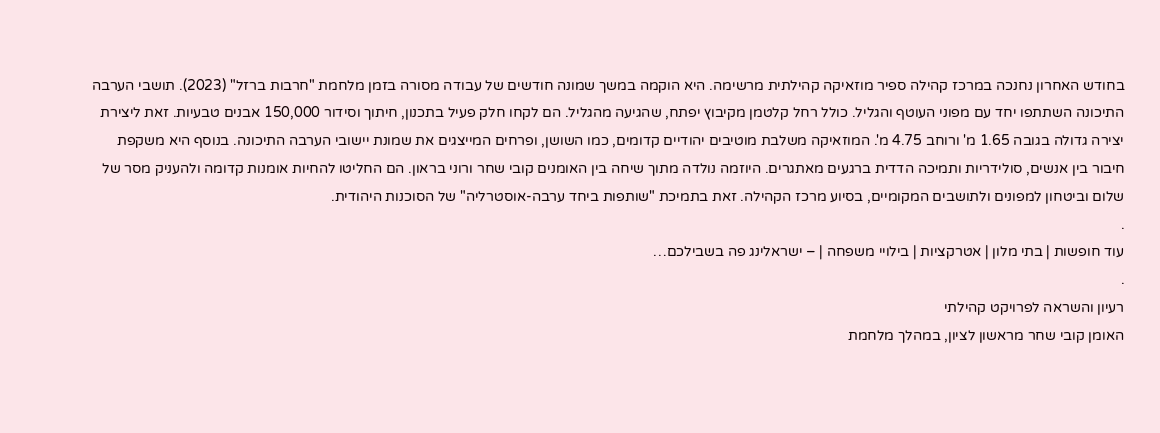בחודש האחרון נחנכה במרכז קהילה ספיר מוזאיקה קהילתית מרשימה. היא הוקמה במשך שמונה חודשים של עבודה מסורה בזמן מלחמת "חרבות ברזל" (2023). תושבי הערבה התיכונה השתתפו יחד עם מפוני העוטף והגליל. כולל רחל קלטמן מקיבוץ יפתח, שהגיעה מהגליל. הם לקחו חלק פעיל בתכנון, חיתוך וסידור 150,000 אבנים טבעיות. זאת ליצירת יצירה גדולה בגובה 1.65 מ' ורוחב 4.75 מ'. המוזאיקה משלבת מוטיבים יהודיים קדומים, כמו השושן, ופרחים המייצגים את שמונת יישובי הערבה התיכונה. בנוסף היא משקפת חיבור בין אנשים, סולידריות ותמיכה הדדית ברגעים מאתגרים. היוזמה נולדה מתוך שיחה בין האומנים קובי שחר ורוני בראון. הם החליטו להחיות אומנות קדומה ולהעניק מסר של שלום וביטחון למפונים ולתושבים המקומיים, בסיוע מרכז הקהילה. זאת בתמיכת "שותפות ביחד ערבה-אוסטרליה" של הסוכנות היהודית.
.
עוד חופשות | בתי מלון | אטרקציות | בילויי משפחה | – ישראלינג פה בשבילכם…
.
רעיון והשראה לפרויקט קהילתי
האומן קובי שחר מראשון לציון, במהלך מלחמת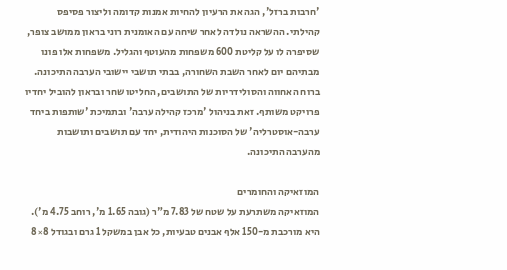'חרבות ברזל', הגה את הרעיון להחיות אמנות קדומה וליצור פסיפס קהילתי. ההשראה נולדה לאחר שיחה עם האומנית רוני בראון ממושב צופר, שסיפרה לו על קליטת 600 משפחות מהעוטף והגליל. משפחות אלו פונו מבתיהם יום לאחר השבת השחורה, בבתי תושבי יישובי הערבה התיכונה. ברוח האחווה והסולידריות של התושבים, החליטו שחר ובראון להוביל יחדיו פרויקט משותף. זאת בניהול 'מרכז קהילה ערבה' ובתמיכת 'שותפות ביחד ערבה-אוסטרליה' של הסוכנות היהודית, יחד עם תושבים ותושבות מהערבה התיכונה.

המוזאיקה והחומרים
המוזאיקה משתרעת על שטח של 7.83 מ"ר (גובה 1.65 מ', רוחב 4.75 מ'). היא מורכבת מ-150 אלף אבנים טבעיות, כל אבן במשקל 1 גרם ובגודל 8×8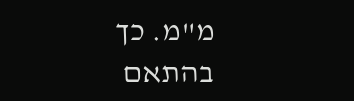מ"מ. כך בהתאם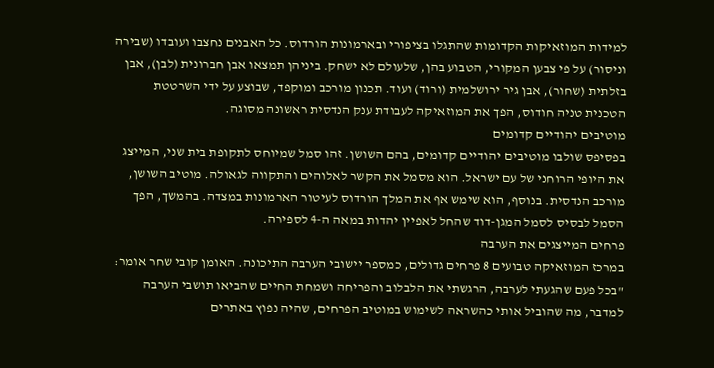למידות המוזאיקות הקדומות שהתגלו בציפורי ובארמונות הורדוס. כל האבנים נחצבו ועובדו (שבירה וניסור) על פי צבען המקורי, הטבוע בהן, שלעולם לא ישחק. ביניהן תמצאו אבן חברונית (לבן), אבן בזלתית (שחור), אבן גיר ירושלמית (ורוד) ועוד. תכנון מורכב ומוקפד, שבוצע על ידי השרטטת הטכנית טניה חודוס, הפך את המוזאיקה לעבודת ענק הנדסית ראשונה מסוגה.
מוטיבים יהודיים קדומים
בפסיפס שולבו מוטיבים יהודיים קדומים, בהם השושן. זהו סמל שמיוחס לתקופת בית שני, המייצג את היופי הרוחני של עם ישראל. הוא מסמל את הקשר לאלוהים והתקווה לגאולה. מוטיב השושן, מורכב הנדסית. בנוסף, הוא שימש אף את המלך הורדוס לעיטור הארמונות במצדה. בהמשך, הפך הסמל לבסיס לסמל המגן-דוד שהחל לאפיין יהדות במאה ה-4 לספירה.
פרחים המייצגים את הערבה
במרכז המוזאיקה טבועים 8 פרחים גדולים, כמספר יישובי הערבה התיכונה. האומן קובי שחר אומר:
"בכל פעם שהגעתי לערבה, הרגשתי את הלבלוב והפריחה ושמחת החיים שהביאו תושבי הערבה למדבר, מה שהוביל אותי כהשראה לשימוש במוטיב הפרחים, שהיה נפוץ באתרים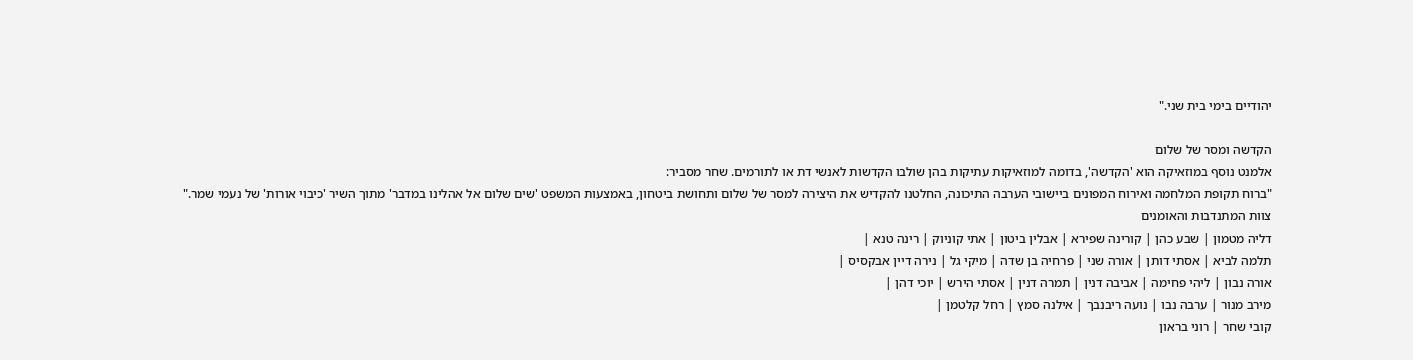יהודיים בימי בית שני."

הקדשה ומסר של שלום
אלמנט נוסף במוזאיקה הוא 'הקדשה', בדומה למוזאיקות עתיקות בהן שולבו הקדשות לאנשי דת או לתורמים. שחר מסביר:
"ברוח תקופת המלחמה ואירוח המפונים ביישובי הערבה התיכונה, החלטנו להקדיש את היצירה למסר של שלום ותחושת ביטחון, באמצעות המשפט 'שים שלום אל אהלינו במדבר' מתוך השיר 'כיבוי אורות' של נעמי שמר."
צוות המתנדבות והאומנים
דליה מטמון | שבע כהן | קורינה שפירא | אבלין ביטון | אתי קוניוק | רינה טנא |
תלמה לביא | אסתי דותן | אורה שני | פרחיה בן שדה | מיקי גל | נירה דיין אבקסיס |
אורה נבון | ליהי פחימה | אביבה דנין | תמרה דנין | אסתי הירש | יוכי דהן |
מירב מנור | ערבה נבו | נועה ריבנבך | אילנה סמץ | רחל קלטמן |
קובי שחר | רוני בראון